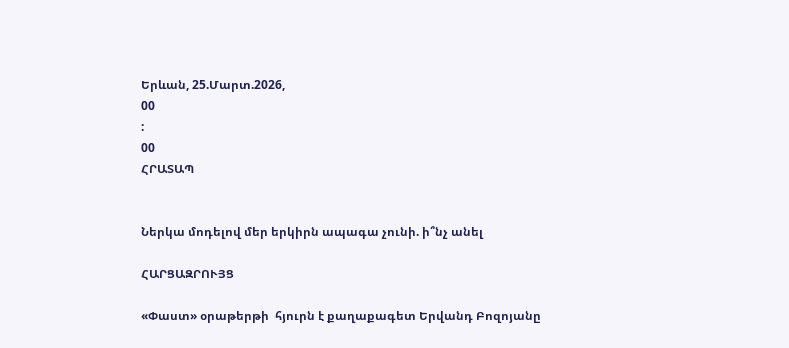Երևան, 25.Մարտ.2026,
00
:
00
ՀՐԱՏԱՊ


Ներկա մոդելով մեր երկիրն ապագա չունի. ի՞նչ անել

ՀԱՐՑԱԶՐՈՒՅՑ

«Փաստ» օրաթերթի  հյուրն է քաղաքագետ Երվանդ Բոզոյանը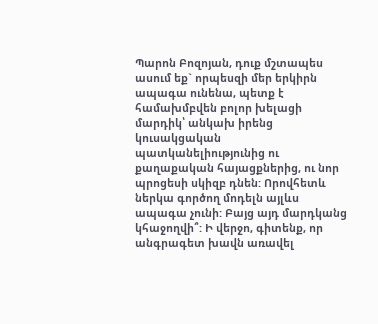Պարոն Բոզոյան, դուք մշտապես ասում եք` որպեսզի մեր երկիրն ապագա ունենա, պետք է համախմբվեն բոլոր խելացի մարդիկ՝ անկախ իրենց կուսակցական պատկանելիությունից ու քաղաքական հայացքներից, ու նոր պրոցեսի սկիզբ դնեն: Որովհետև ներկա գործող մոդելն այլևս ապագա չունի: Բայց այդ մարդկանց կհաջողվի՞: Ի վերջո, գիտենք, որ անգրագետ խավն առավել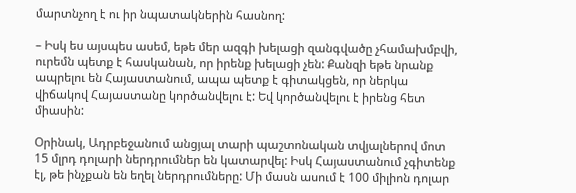մարտնչող է ու իր նպատակներին հասնող:

– Իսկ ես այսպես ասեմ, եթե մեր ազգի խելացի զանգվածը չհամախմբվի, ուրեմն պետք է հասկանան, որ իրենք խելացի չեն: Քանզի եթե նրանք ապրելու են Հայաստանում, ապա պետք է գիտակցեն, որ ներկա վիճակով Հայաստանը կործանվելու է: Եվ կործանվելու է իրենց հետ միասին:

Օրինակ, Ադրբեջանում անցյալ տարի պաշտոնական տվյալներով մոտ 15 մլրդ դոլարի ներդրումներ են կատարվել: Իսկ Հայաստանում չգիտենք էլ, թե ինչքան են եղել ներդրումները: Մի մասն ասում է 100 միլիոն դոլար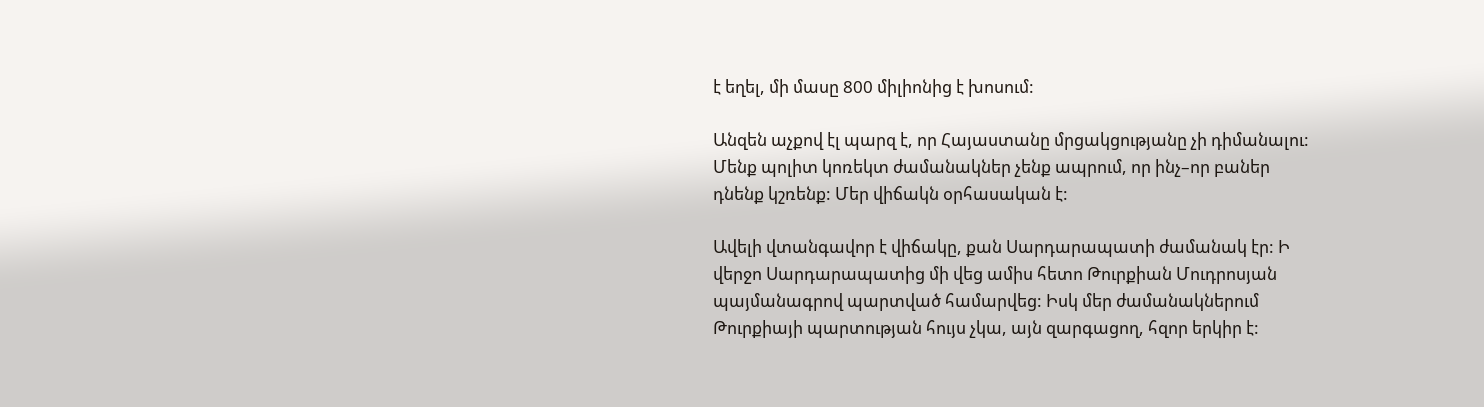է եղել, մի մասը 800 միլիոնից է խոսում:

Անզեն աչքով էլ պարզ է, որ Հայաստանը մրցակցությանը չի դիմանալու: Մենք պոլիտ կոռեկտ ժամանակներ չենք ապրում, որ ինչ–որ բաներ դնենք կշռենք: Մեր վիճակն օրհասական է:

Ավելի վտանգավոր է վիճակը, քան Սարդարապատի ժամանակ էր: Ի վերջո Սարդարապատից մի վեց ամիս հետո Թուրքիան Մուդրոսյան պայմանագրով պարտված համարվեց: Իսկ մեր ժամանակներում Թուրքիայի պարտության հույս չկա, այն զարգացող, հզոր երկիր է: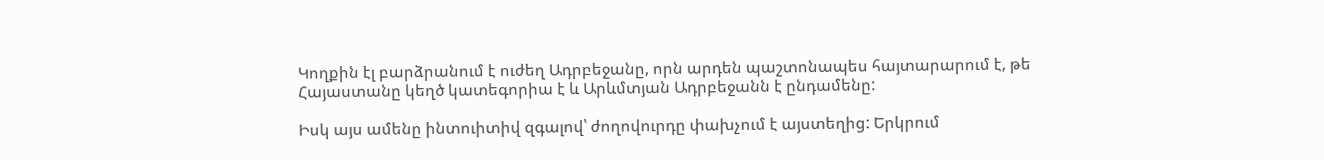Կողքին էլ բարձրանում է ուժեղ Ադրբեջանը, որն արդեն պաշտոնապես հայտարարում է, թե Հայաստանը կեղծ կատեգորիա է և Արևմտյան Ադրբեջանն է ընդամենը:

Իսկ այս ամենը ինտուիտիվ զգալով՝ ժողովուրդը փախչում է այստեղից: Երկրում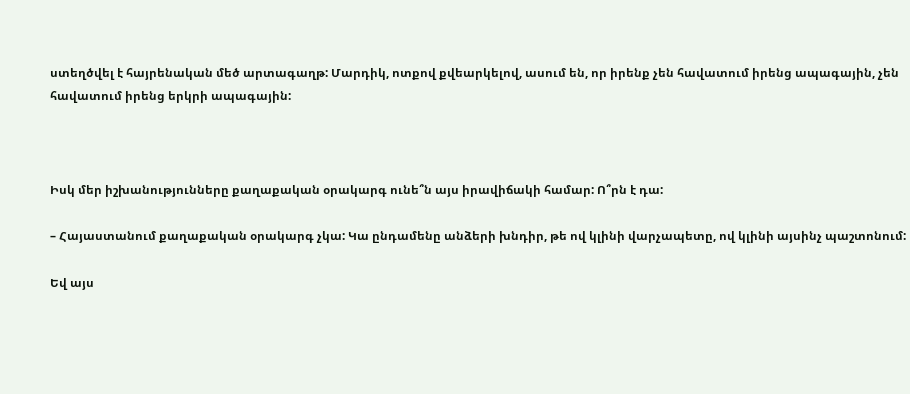ստեղծվել է հայրենական մեծ արտագաղթ: Մարդիկ, ոտքով քվեարկելով, ասում են, որ իրենք չեն հավատում իրենց ապագային, չեն հավատում իրենց երկրի ապագային:



Իսկ մեր իշխանությունները քաղաքական օրակարգ ունե՞ն այս իրավիճակի համար: Ո՞րն է դա:

– Հայաստանում քաղաքական օրակարգ չկա: Կա ընդամենը անձերի խնդիր, թե ով կլինի վարչապետը, ով կլինի այսինչ պաշտոնում:

Եվ այս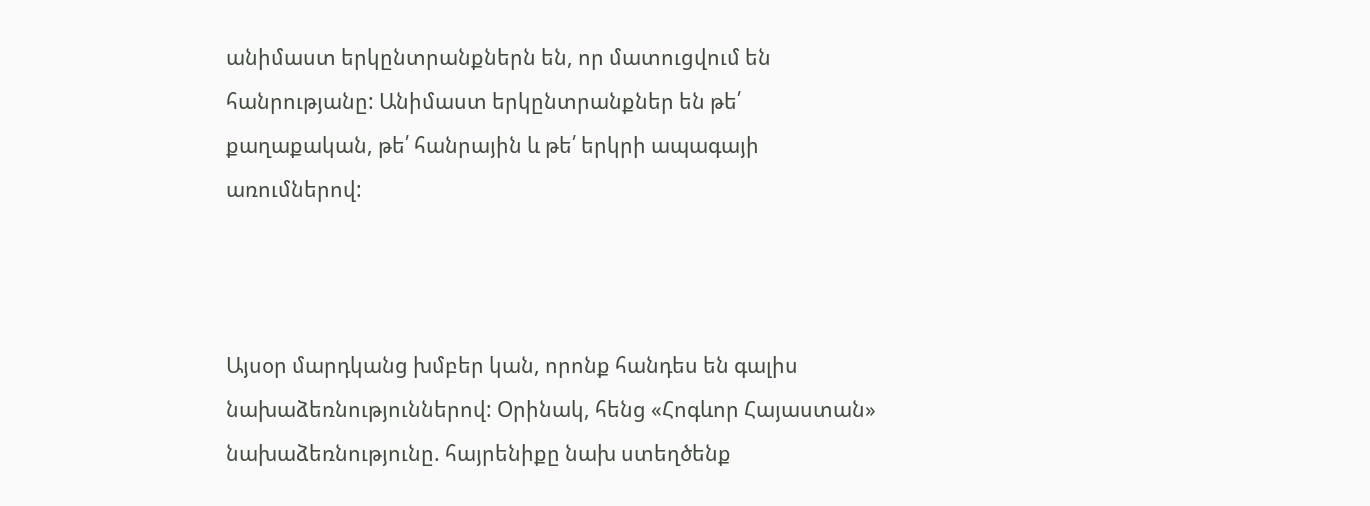անիմաստ երկընտրանքներն են, որ մատուցվում են հանրությանը: Անիմաստ երկընտրանքներ են թե՛ քաղաքական, թե՛ հանրային և թե՛ երկրի ապագայի առումներով:



Այսօր մարդկանց խմբեր կան, որոնք հանդես են գալիս նախաձեռնություններով: Օրինակ, հենց «Հոգևոր Հայաստան» նախաձեռնությունը. հայրենիքը նախ ստեղծենք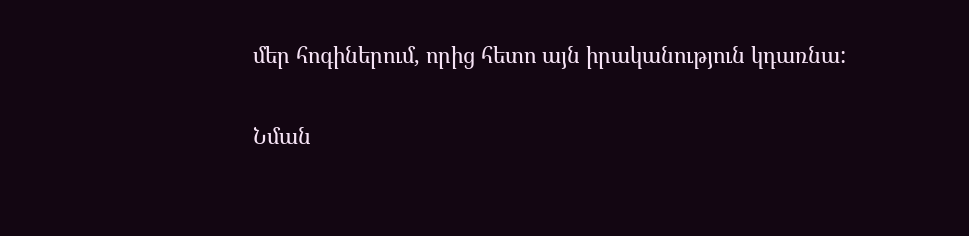մեր հոգիներում, որից հետո այն իրականություն կդառնա:

Նման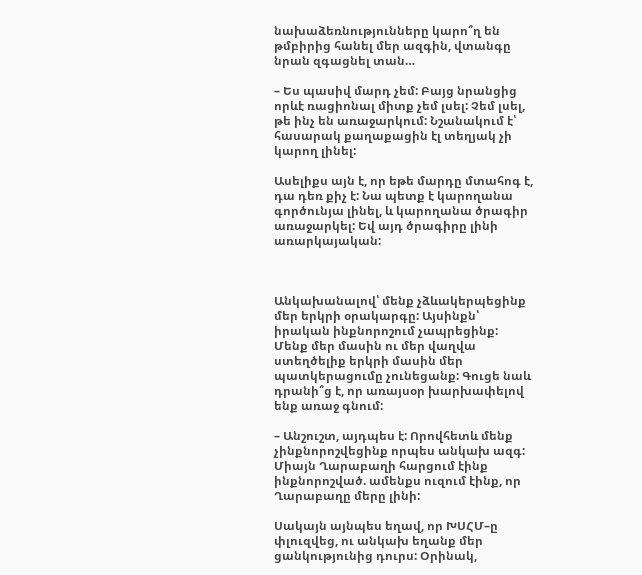նախաձեռնությունները կարո՞ղ են թմբիրից հանել մեր ազգին, վտանգը նրան զգացնել տան…

– Ես պասիվ մարդ չեմ: Բայց նրանցից որևէ ռացիոնալ միտք չեմ լսել: Չեմ լսել, թե ինչ են առաջարկում: Նշանակում է՝ հասարակ քաղաքացին էլ տեղյակ չի կարող լինել:

Ասելիքս այն է, որ եթե մարդը մտահոգ է, դա դեռ քիչ է: Նա պետք է կարողանա գործունյա լինել, և կարողանա ծրագիր առաջարկել: Եվ այդ ծրագիրը լինի առարկայական:



Անկախանալով՝ մենք չձևակերպեցինք մեր երկրի օրակարգը: Այսինքն՝ իրական ինքնորոշում չապրեցինք: Մենք մեր մասին ու մեր վաղվա ստեղծելիք երկրի մասին մեր պատկերացումը չունեցանք: Գուցե նաև դրանի՞ց է, որ առայսօր խարխափելով ենք առաջ գնում:

– Անշուշտ, այդպես է: Որովհետև մենք չինքնորոշվեցինք որպես անկախ ազգ: Միայն Ղարաբաղի հարցում էինք ինքնորոշված. ամենքս ուզում էինք, որ Ղարաբաղը մերը լինի:

Սակայն այնպես եղավ, որ ԽՍՀՄ–ը փլուզվեց, ու անկախ եղանք մեր ցանկությունից դուրս: Օրինակ,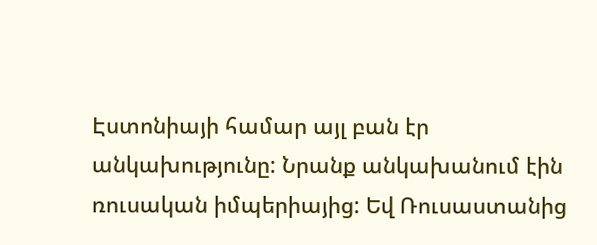Էստոնիայի համար այլ բան էր անկախությունը: Նրանք անկախանում էին ռուսական իմպերիայից: Եվ Ռուսաստանից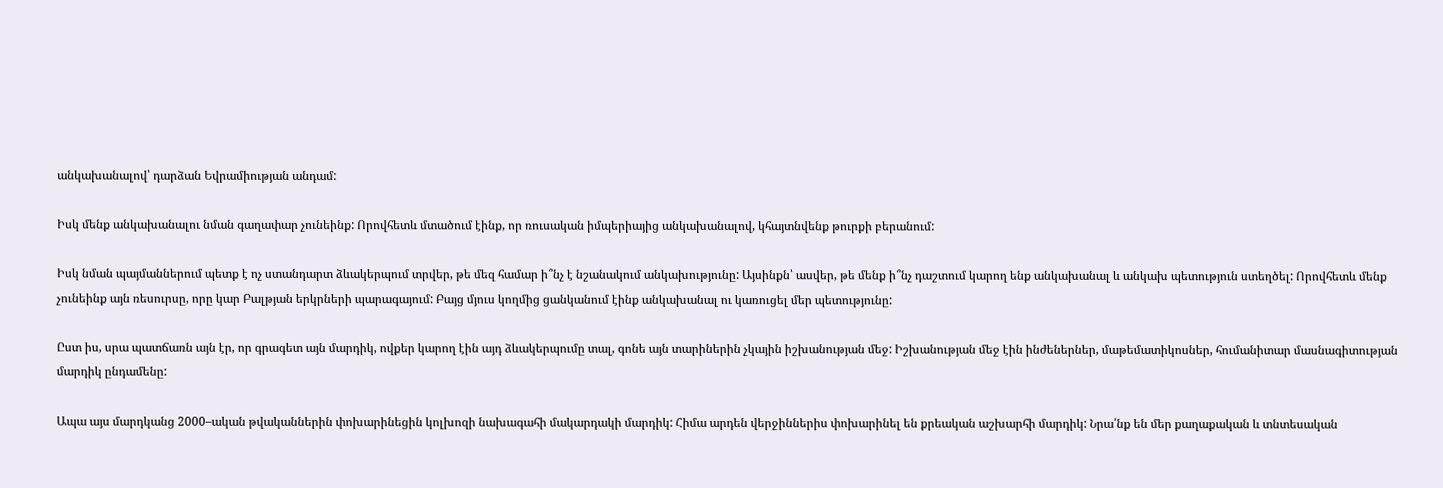անկախանալով՝ դարձան Եվրամիության անդամ:

Իսկ մենք անկախանալու նման գաղափար չունեինք: Որովհետև մտածում էինք, որ ռուսական իմպերիայից անկախանալով, կհայտնվենք թուրքի բերանում:

Իսկ նման պայմաններում պետք է ոչ ստանդարտ ձևակերպում տրվեր, թե մեզ համար ի՞նչ է նշանակում անկախությունը: Այսինքն՝ ասվեր, թե մենք ի՞նչ դաշտում կարող ենք անկախանալ և անկախ պետություն ստեղծել: Որովհետև մենք չունեինք այն ռեսուրսը, որը կար Բալթյան երկրների պարագայում: Բայց մյուս կողմից ցանկանում էինք անկախանալ ու կառուցել մեր պետությունը:

Ըստ իս, սրա պատճառն այն էր, որ գրագետ այն մարդիկ, ովքեր կարող էին այդ ձևակերպումը տալ, գոնե այն տարիներին չկային իշխանության մեջ: Իշխանության մեջ էին ինժեներներ, մաթեմատիկոսներ, հումանիտար մասնագիտության մարդիկ ընդամենը:

Ապա այս մարդկանց 2000–ական թվականներին փոխարինեցին կոլխոզի նախագահի մակարդակի մարդիկ: Հիմա արդեն վերջիններիս փոխարինել են քրեական աշխարհի մարդիկ: Նրա՛նք են մեր քաղաքական և տնտեսական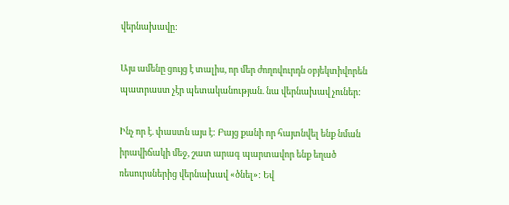վերնախավը:

Այս ամենը ցույց է տալիս, որ մեր ժողովուրդն օբյեկտիվորեն պատրաստ չէր պետականության. նա վերնախավ չուներ:

Ինչ որ է. փաստն այս է: Բայց քանի որ հայտնվել ենք նման իրավիճակի մեջ, շատ արագ պարտավոր ենք եղած ռեսուրսներից վերնախավ «ծնել»: Եվ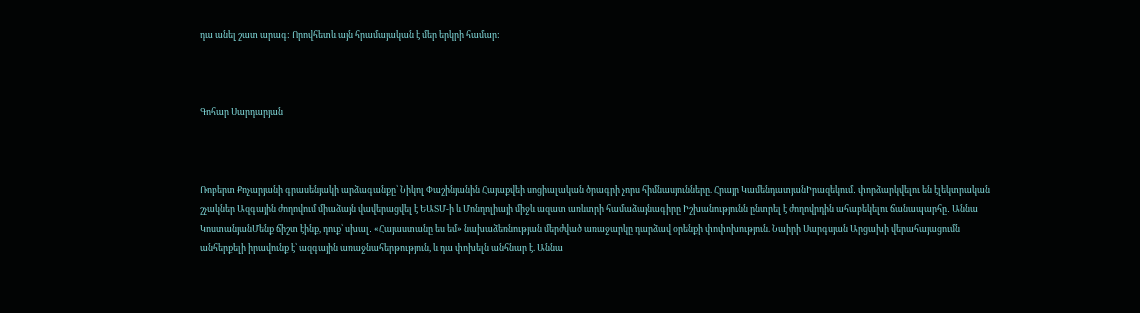դա անել շատ արագ: Որովհետև այն հրամայական է մեր երկրի համար:



Գոհար Սարդարյան



Ռոբերտ Քոչարյանի գրասենյակի արձագանքը՝ Նիկոլ Փաշինյանին Հայաքվեի սոցիալական ծրագրի չորս հիմնասյունները. Հրայր ԿամենդատյանԻրազեկում․ փորձարկվելու են էլեկտրական շչակներ Ազգային ժողովում միաձայն վավերացվել է ԵԱՏՄ-ի և Մոնղոլիայի միջև ազատ առևտրի համաձայնագիրը Իշխանությունն ընտրել է ժողովրդին ահաբեկելու ճանապարհը․ Աննա ԿոստանյանՄենք ճիշտ էինք, դուք՝ սխալ․ «Հայաստանը ես եմ» նախաձեռնության մերժված առաջարկը դարձավ օրենքի փոփոխություն. Նաիրի Սարգսյան Արցախի վերահայացումն անհերքելի իրավունք է՝ ազգային առաջնահերթություն, և դա փոխելն անհնար է. Աննա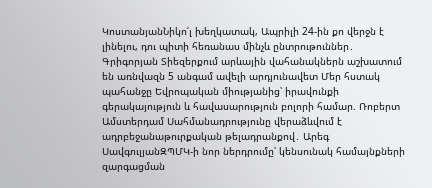ԿոստանյանՆիկո՛լ խեղկատակ, Ապրիլի 24-ին քո վերջն է լինելու, դու պիտի հեռանաս մինչև ընտրութուններ․ Գրիգորյան Տիեզերքում արևային վահանակներն աշխատում են առնվազն 5 անգամ ավելի արդյունավետ Մեր հստակ պահանջը Եվրոպական միությանից՝ իրավունքի գերակայություն և հավասարություն բոլորի համար. Ռոբերտ Ամստերդամ Սահմանադրությունը վերաձևվում է ադրբեջանաթուրքական թելադրանքով․ Արեգ ՍավգուլյանԶՊՄԿ-ի նոր ներդրումը՝ կենսունակ համայնքների զարգացման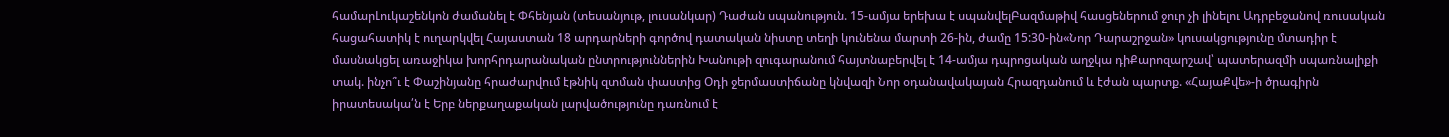համարԼուկաշենկոն ժամանել է Փհենյան (տեսանյութ, լուսանկար) Դաժան սպանություն. 15-ամյա երեխա է սպանվելԲազմաթիվ հասցեներում ջուր չի լինելու Ադրբեջանով ռուսական հացահատիկ է ուղարկվել Հայաստան 18 արդարների գործով դատական նիստը տեղի կունենա մարտի 26-ին, ժամը 15:30-ին«Նոր Դարաշրջան» կուսակցությունը մտադիր է մասնակցել առաջիկա խորհրդարանական ընտրություններին Խանութի զուգարանում հայտնաբերվել է 14-ամյա դպրոցական աղջկա դիՔարոզարշավ՝ պատերազմի սպառնալիքի տակ. ինչո՞ւ է Փաշինյանը հրաժարվում էթնիկ զտման փաստից Օդի ջերմաստիճանը կնվազի Նոր օդանավակայան Հրազդանում և էժան պարտք. «ՀայաՔվե»-ի ծրագիրն իրատեսակա՛ն է Երբ ներքաղաքական լարվածությունը դառնում է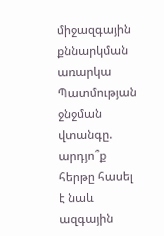միջազգային քննարկման առարկա Պատմության ջնջման վտանգը. արդյո՞ք հերթը հասել է նաև ազգային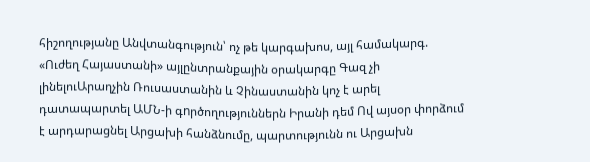հիշողությանը Անվտանգություն՝ ոչ թե կարգախոս, այլ համակարգ. «Ուժեղ Հայաստանի» այլընտրանքային օրակարգը Գազ չի լինելուԱրաղչին Ռուսաստանին և Չինաստանին կոչ է արել դատապարտել ԱՄՆ-ի գnրծողություններն Իրանի դեմ Ով այսօր փորձում է արդարացնել Արցախի հանձնումը, պարտությունն ու Արցախն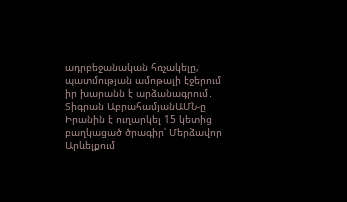ադրբեջանական հռչակելը, պատմության ամոթալի էջերում իր խարանն է արձանագրում․ Տիգրան ԱբրահամյանԱՄՆ-ը Իրանին է ուղարկել 15 կետից բաղկացած ծրագիր՝ Մերձավոր Արևելքում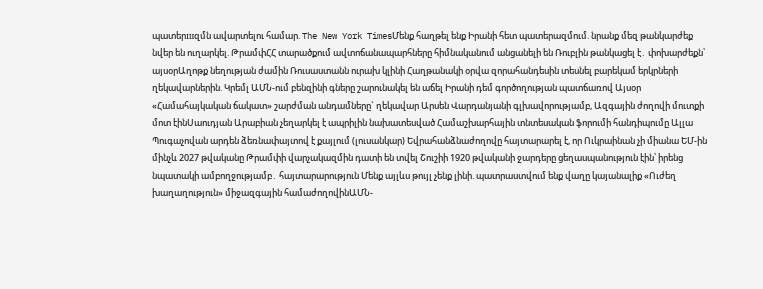պատերшզմն ավարտելու համար. The New York TimesՄենք հաղթել ենք Իրանի հետ պատերազմում. նրանք մեզ թանկարժեք նվեր են ուղարկել. ԹրամփՀՀ տարածքում ավտոճանապարհները հիմնականում անցանելի են Ռուբլին թանկացել է․ փոխարժեքն՝ այսօրԱղոթք նեղության ժամին Ռուսաստանն ուրախ կլինի Հաղթանակի օրվա զորահանդեսին տեսնել բարեկամ երկրների ղեկավարներին. Կրեմլ ԱՄՆ-ում բենզինի գները շարունակել են աճել Իրանի դեմ գործողության պատճառով Այսօր «Համահայկական ճակատ» շարժման անդամները` ղեկավար Արսեն Վարդանյանի գլխավորությամբ, Ազգային ժողովի մուտքի մոտ էինՍաուդյան Արաբիան չեղարկել է ապրիլին նախատեսված Համաշխարհային տնտեսական ֆորումի հանդիպումը Ալլա Պուգաչովան արդեն ձեռնափայտով է քայլում (լուսանկար) Եվրահանձնաժողովը հայտարարել է, որ Ուկրաինան չի միանա ԵՄ-ին մինչև 2027 թվականը Թրամփի վարչակազմին դատի են տվել Շուշիի 1920 թվականի ջարդերը ցեղասպանություն էին՝ իրենց նպատակի ամբողջությամբ․ հայտարարություն Մենք այլևս թույլ չենք լինի. պատրաստվում ենք վաղը կայանալիք «Ուժեղ խաղաղություն» միջազգային համաժողովինԱՄՆ-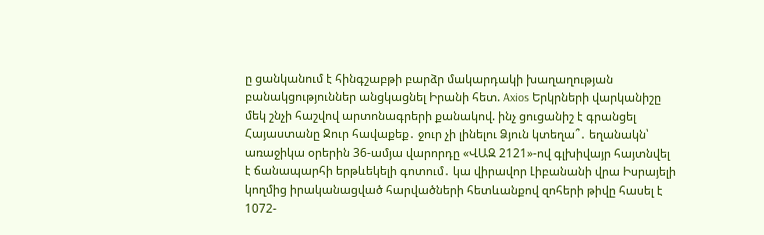ը ցանկանում է հինգշաբթի բարձր մակարդակի խաղաղության բանակցություններ անցկացնել Իրանի հետ. Axios Երկրների վարկանիշը մեկ շնչի հաշվով արտոնագրերի քանակով. ինչ ցուցանիշ է գրանցել Հայաստանը Ջուր հավաքեք․ ջուր չի լինելու Ձյուն կտեղա՞․ եղանակն՝ առաջիկա օրերին 36-ամյա վարորդը «ՎԱԶ 2121»-ով գլխիվայր հայտնվել է ճանապարհի երթևեկելի գոտում․ կա վիրավոր Լիբանանի վրա Իսրայելի կողմից իրականացված հարվածների հետևանքով զոհերի թիվը հասել է 1072-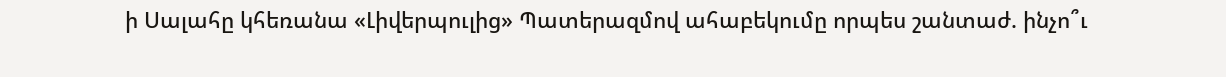ի Սալահը կհեռանա «Լիվերպուլից» Պատերազմով ահաբեկումը որպես շանտաժ. ինչո՞ւ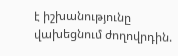է իշխանությունը վախեցնում ժողովրդին.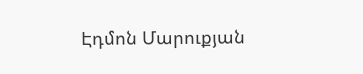Էդմոն Մարուքյան